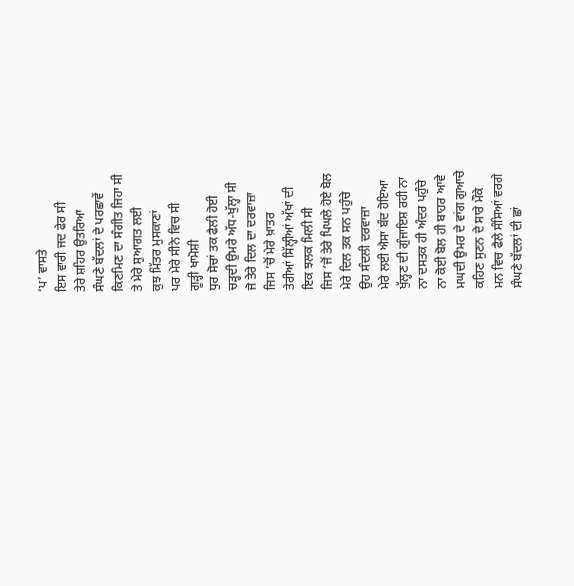‘ਪ’ ਵਾਸਤੇ
ਇਸ ਵਾਰੀ ਜਦ ਫੇਰ ਸੀ
ਤੇਰੇ ਸ਼ਹਿਰ ਉਤਰਿਆ
ਸੰਘਣੇ ਬੱਦਲਾਂ ਦੇ ਪਰਛਾਵੇਂ
ਕਿਣਮਿਣ ਦਾ ਸੰਗੀਤ ਜਿਹਾ ਸੀ
ਤੇ ਮੇਰੇ ਸੁਆਗਤ ਲਈ
ਕੁਝ ਮਿੱਤਰ ਮੁਸਕਾਣਾਂ
ਪਰ ਮੇਰੇ ਸੀਨੇ ਵਿਚ ਸੀ
ਗੂੜ੍ਹੀ ਖਾਮੋਸ਼ੀ
ਧੁਰ ਸੋਚਾਂ ਤਕ ਫੈਲੀ ਹੋਈ
ਚੜ੍ਹਦੀ ਉਮਰੇ ਅੱਧ-ਖੁੱਲ੍ਹਾ ਸੀ
ਜੋ ਤੇਰੇ ਦਿਲ ਦਾ ਦਰਵਾਜ਼ਾ
ਜਿਸ ’ਚੋਂ ਮੇਰੇ ਖ਼ਾਤਰ
ਤੇਰੀਆਂ ਸਿੱਲ੍ਹੀਆਂ ਅੱਖਾਂ ਦੀ
ਇਕ ਝਲਕ ਮਿਲੀ ਸੀ
ਜਿਸ ’ਜੋਂ ਤੇਰੇ ਪਿਘਲੇ ਹੋਏ ਬੋਲ
ਮੇਰੇ ਦਿਲ ਤਕ ਸਨ ਪਹੁੰਚੇ
ਉਹ ਸੰਦਲੀ ਦਰਵਾਜ਼ਾ
ਮੇਰੇ ਲਈ ਐਸਾ ਬੰਦ ਹੋਇਆ
ਖੁੱਲ੍ਹਣ ਦੀ ਗੁੰਜਾਇਸ਼ ਰਹੀ ਨਾ
ਨਾ ਦਸਤਕ ਹੀ ਅੰਦਰ ਪਹੁੰਚੇ
ਨਾ ਕੋਈ ਬੋਲ ਹੀ ਬਾਹਰ ਆਵੇ
ਮਘਦੀ ਉਮਰ ਦੇ ਵਾਂਗ ਗੁਆਚੇ
ਕਹਿਣ ਸੁਣਨ ਦੇ ਸਾਰੇ ਮੌਕੇ
ਮਨ ਵਿਚ ਫੈਲੇ ਸੰਸਿਆਂ ਵਰਗੇ
ਸੰਘਣੇ ਬੱਦਲਾਂ ਦੀ ਛਾਂ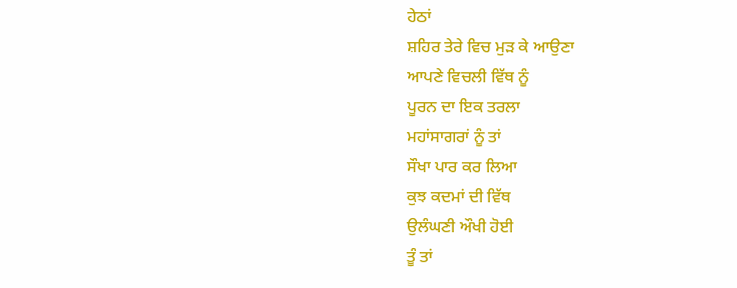ਹੇਠਾਂ
ਸ਼ਹਿਰ ਤੇਰੇ ਵਿਚ ਮੁੜ ਕੇ ਆਉਣਾ
ਆਪਣੇ ਵਿਚਲੀ ਵਿੱਥ ਨੂੰ
ਪੂਰਨ ਦਾ ਇਕ ਤਰਲਾ
ਮਹਾਂਸਾਗਰਾਂ ਨੂੰ ਤਾਂ
ਸੌਖਾ ਪਾਰ ਕਰ ਲਿਆ
ਕੁਝ ਕਦਮਾਂ ਦੀ ਵਿੱਥ
ਉਲੰਘਣੀ ਔਖੀ ਹੋਈ
ਤੂੰ ਤਾਂ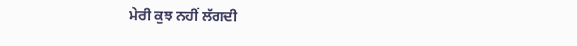ਮੇਰੀ ਕੁਝ ਨਹੀਂ ਲੱਗਦੀ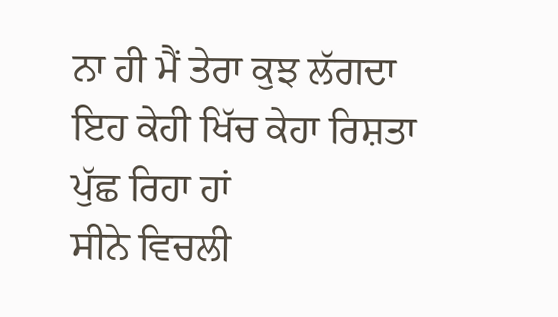ਨਾ ਹੀ ਮੈਂ ਤੇਰਾ ਕੁਝ ਲੱਗਦਾ
ਇਹ ਕੇਹੀ ਖਿੱਚ ਕੇਹਾ ਰਿਸ਼ਤਾ
ਪੁੱਛ ਰਿਹਾ ਹਾਂ
ਸੀਨੇ ਵਿਚਲੀ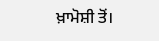ਖ਼ਾਮੋਸ਼ੀ ਤੋਂ।